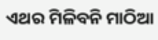ଏଥର ମିଳିବନି ମାଠିଆ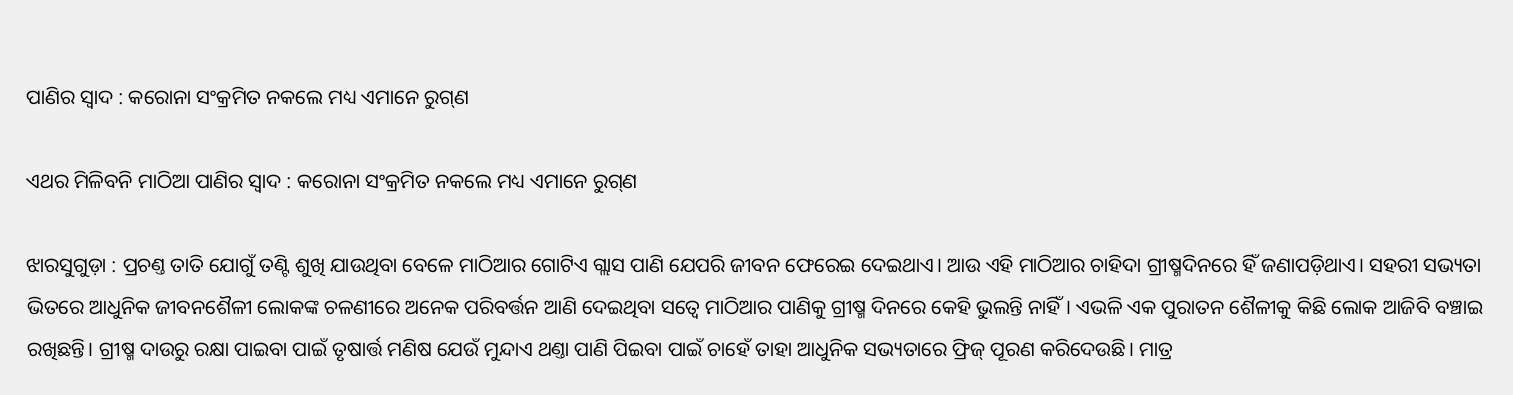ପାଣିର ସ୍ୱାଦ : କରୋନା ସଂକ୍ରମିତ ନକଲେ ମଧ୍ୟ ଏମାନେ ରୁଗ୍‌ଣ

ଏଥର ମିଳିବନି ମାଠିଆ ପାଣିର ସ୍ୱାଦ : କରୋନା ସଂକ୍ରମିତ ନକଲେ ମଧ୍ୟ ଏମାନେ ରୁଗ୍‌ଣ

ଝାରସୁଗୁଡ଼ା : ପ୍ରଚଣ୍ତ ତାତି ଯୋଗୁଁ ତଣ୍ଟି ଶୁଖି ଯାଉଥିବା ବେଳେ ମାଠିଆର ଗୋଟିଏ ଗ୍ଲାସ ପାଣି ଯେପରି ଜୀବନ ଫେରେଇ ଦେଇଥାଏ। ଆଉ ଏହି ମାଠିଆର ଚାହିଦା ଗ୍ରୀଷ୍ମଦିନରେ ହିଁ ଜଣାପଡ଼ିଥାଏ। ସହରୀ ସଭ୍ୟତା ଭିତରେ ଆଧୁନିକ ଜୀବନଶୈଳୀ ଲୋକଙ୍କ ଚଳଣୀରେ ଅନେକ ପରିବର୍ତ୍ତନ ଆଣି ଦେଇଥିବା ସତ୍ବେ ମାଠିଆର ପାଣିକୁ ଗ୍ରୀଷ୍ମ ଦିନରେ କେହି ଭୁଲନ୍ତି ନାହିଁ। ଏଭଳି ଏକ ପୁରାତନ ଶୈଳୀକୁ କିଛି ଲୋକ ଆଜିବି ବଞ୍ଚାଇ ରଖିଛନ୍ତି। ଗ୍ରୀଷ୍ମ ଦାଉରୁ ରକ୍ଷା ପାଇବା ପାଇଁ ତୃଷାର୍ତ୍ତ ମଣିଷ ଯେଉଁ ମୁନ୍ଦାଏ ଥଣ୍ତା ପାଣି ପିଇବା ପାଇଁ ଚାହେଁ ତାହା ଆଧୁନିକ ସଭ୍ୟତାରେ ଫ୍ରିଜ୍ ପୂରଣ କରିଦେଉଛି। ମାତ୍ର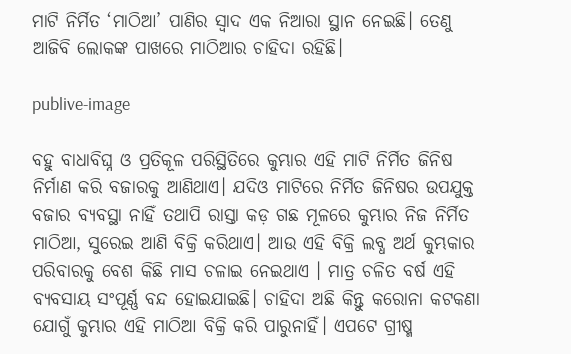ମାଟି ନିର୍ମିତ ‘ମାଠିଆ’ ପାଣିର ସ୍ବାଦ ଏକ ନିଆରା ସ୍ଥାନ ନେଇଛି। ତେଣୁ ଆଜିବି ଲୋକଙ୍କ ପାଖରେ ମାଠିଆର ଚାହିଦା ରହିଛି।

publive-image

ବହୁ ବାଧାବିଘ୍ନ ଓ ପ୍ରତିକୂଳ ପରିସ୍ଥିତିରେ କୁମ୍ଭାର ଏହି ମାଟି ନିର୍ମିତ ଜିନିଷ ନିର୍ମାଣ କରି ବଜାରକୁ ଆଣିଥାଏ। ଯଦିଓ ମାଟିରେ ନିର୍ମିତ ଜିନିଷର ଉପଯୁକ୍ତ ବଜାର ବ୍ୟବସ୍ଥା ନାହିଁ ତଥାପି ରାସ୍ତା କଡ଼ ଗଛ ମୂଳରେ କୁମ୍ଭାର ନିଜ ନିର୍ମିତ ମାଠିଆ, ସୁରେଇ ଆଣି ବିକ୍ରି କରିଥାଏ। ଆଉ ଏହି ବିକ୍ରି ଲବ୍ଧ ଅର୍ଥ କୁମ୍ଭକାର ପରିବାରକୁ ବେଶ କିଛି ମାସ ଚଳାଇ ନେଇଥାଏ । ମାତ୍ର ଚଳିତ ବର୍ଷ ଏହି ବ୍ୟବସାୟ ସଂପୂର୍ଣ୍ଣ ବନ୍ଦ ହୋଇଯାଇଛି। ଚାହିଦା ଅଛି କିନ୍ତୁ କରୋନା କଟକଣା ଯୋଗୁଁ କୁମ୍ଭାର ଏହି ମାଠିଆ ବିକ୍ରି କରି ପାରୁନାହିଁ। ଏପଟେ ଗ୍ରୀଷ୍ମ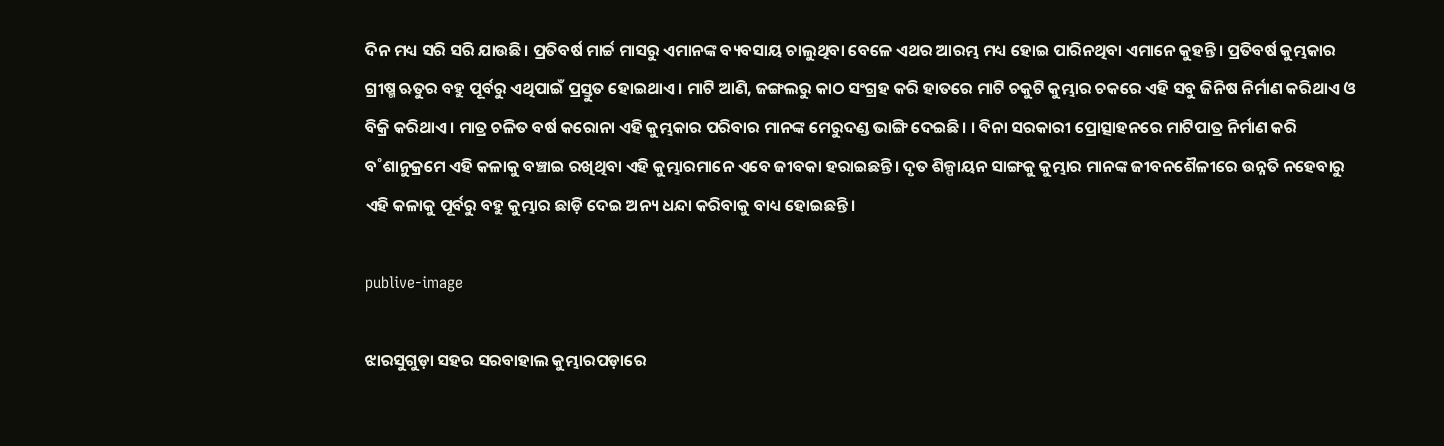ଦିନ ମଧ୍ୟ ସରି ସରି ଯାଉଛି। ପ୍ରତିବର୍ଷ ମାର୍ଚ୍ଚ ମାସରୁ ଏମାନଙ୍କ ବ୍ୟବସାୟ ଚାଲୁଥିବା ବେଳେ ଏଥର ଆରମ୍ଭ ମଧ୍ୟ ହୋଇ ପାରିନଥିବା ଏମାନେ କୁହନ୍ତି। ପ୍ରତିବର୍ଷ କୁମ୍ଭକାର ଗ୍ରୀଷ୍ମ ଋତୁର ବହୁ ପୂର୍ବରୁ ଏଥିପାଇଁ ପ୍ରସ୍ତୁତ ହୋଇଥାଏ। ମାଟି ଆଣି, ଜଙ୍ଗଲରୁ କାଠ ସଂଗ୍ରହ କରି ହାତରେ ମାଟି ଚକୁଟି କୁମ୍ଭାର ଚକରେ ଏହି ସବୁ ଜିନିଷ ନିର୍ମାଣ କରିଥାଏ ଓ ବିକ୍ରି କରିଥାଏ। ମାତ୍ର ଚଳିତ ବର୍ଷ କରୋନା ଏହି କୁମ୍ଭକାର ପରିବାର ମାନଙ୍କ ମେରୁଦଣ୍ଡ ଭାଙ୍ଗି ଦେଇଛି। । ବିନା ସରକାରୀ ପ୍ରୋତ୍ସାହନରେ ମାଟିପାତ୍ର ନିର୍ମାଣ କରି ବ˚ଶାନୁକ୍ରମେ ଏହି କଳାକୁ ବଞ୍ଚାଇ ରଖିଥିବା ଏହି କୁମ୍ଭାରମାନେ ଏବେ ଜୀବକା ହରାଇଛନ୍ତି। ଦୃତ ଶିଳ୍ପାୟନ ସାଙ୍ଗକୁ କୁମ୍ଭାର ମାନଙ୍କ ଜୀବନଶୈଳୀରେ ଉନ୍ନତି ନହେବାରୁ ଏହି କଳାକୁ ପୂର୍ବରୁ ବହୁ କୁମ୍ଭାର ଛାଡ଼ି ଦେଇ ଅନ୍ୟ ଧନ୍ଦା କରିବାକୁ ବାଧ୍ୟ ହୋଇଛନ୍ତି।

publive-image

ଝାରସୁଗୁଡ଼ା ସହର ସରବାହାଲ କୁମ୍ଭାରପଡ଼ାରେ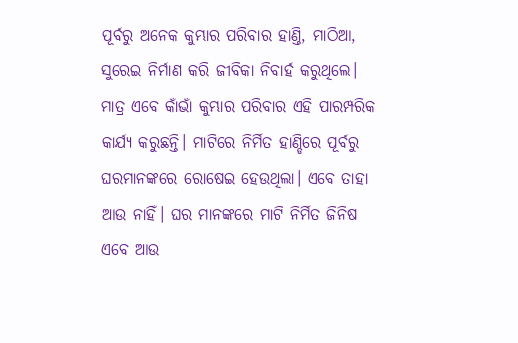ପୂର୍ବରୁ ଅନେକ କୁମ୍ଭାର ପରିବାର ହାଣ୍ତି, ମାଠିଆ, ସୁରେଇ ନିର୍ମାଣ କରି ଜୀବିକା ନିବାର୍ହ କରୁଥିଲେ। ମାତ୍ର ଏବେ କାଁଭାଁ କୁମ୍ଭାର ପରିବାର ଏହି ପାରମ୍ପରିକ କାର୍ଯ୍ୟ କରୁଛନ୍ତି। ମାଟିରେ ନିର୍ମିତ ହାଣ୍ଡିରେ ପୂର୍ବରୁ ଘରମାନଙ୍କରେ ରୋଷେଇ ହେଉଥିଲା। ଏବେ ତାହା ଆଉ ନାହିଁ। ଘର ମାନଙ୍କରେ ମାଟି ନିର୍ମିତ ଜିନିଷ ଏବେ ଆଉ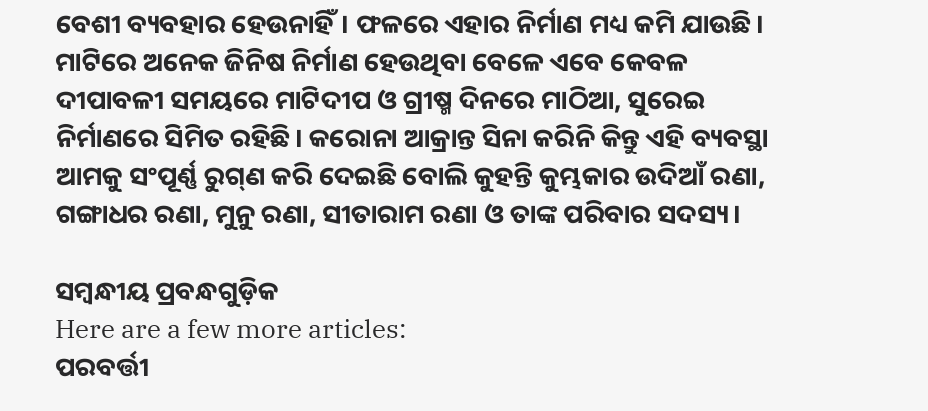ବେଶୀ ବ୍ୟବହାର ହେଉନାହିଁ। ଫଳରେ ଏହାର ନିର୍ମାଣ ମଧ୍ୟ କମି ଯାଉଛି। ମାଟିରେ ଅନେକ ଜିନିଷ ନିର୍ମାଣ ହେଉଥିବା ବେଳେ ଏବେ କେବଳ ଦୀପାବଳୀ ସମୟରେ ମାଟିଦୀପ ଓ ଗ୍ରୀଷ୍ମ ଦିନରେ ମାଠିଆ, ସୁରେଇ ନିର୍ମାଣରେ ସିମିତ ରହିଛି। କରୋନା ଆକ୍ରାନ୍ତ ସିନା କରିନି କିନ୍ତୁ ଏହି ବ୍ୟବସ୍ଥା ଆମକୁ ସଂପୂର୍ଣ୍ଣ ରୁଗ୍‌ଣ କରି ଦେଇଛି ବୋଲି କୁହନ୍ତି କୁମ୍ଭକାର ଉଦିଆଁ ରଣା, ଗଙ୍ଗାଧର ରଣା, ମୁନୁ ରଣା, ସୀତାରାମ ରଣା ଓ ତାଙ୍କ ପରିବାର ସଦସ୍ୟ।

ସମ୍ବନ୍ଧୀୟ ପ୍ରବନ୍ଧଗୁଡ଼ିକ
Here are a few more articles:
ପରବର୍ତ୍ତୀ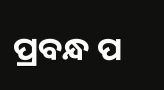ପ୍ରବନ୍ଧ ପ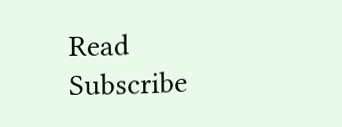Read
Subscribe